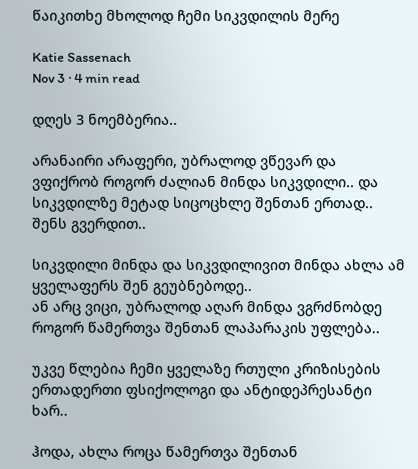წაიკითხე მხოლოდ ჩემი სიკვდილის მერე

Katie Sassenach
Nov 3 · 4 min read

დღეს 3 ნოემბერია..

არანაირი არაფერი, უბრალოდ ვწევარ და ვფიქრობ როგორ ძალიან მინდა სიკვდილი.. და სიკვდილზე მეტად სიცოცხლე შენთან ერთად.. შენს გვერდით..

სიკვდილი მინდა და სიკვდილივით მინდა ახლა ამ ყველაფერს შენ გეუბნებოდე..
ან არც ვიცი, უბრალოდ აღარ მინდა ვგრძნობდე როგორ წამერთვა შენთან ლაპარაკის უფლება..

უკვე წლებია ჩემი ყველაზე რთული კრიზისების ერთადერთი ფსიქოლოგი და ანტიდეპრესანტი ხარ..

ჰოდა, ახლა როცა წამერთვა შენთან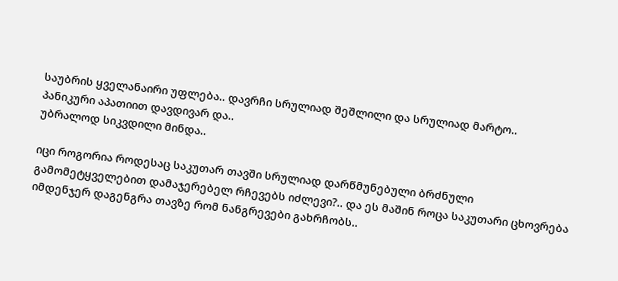საუბრის ყველანაირი უფლება.. დავრჩი სრულიად შეშლილი და სრულიად მარტო..
პანიკური აპათიით დავდივარ და..
უბრალოდ სიკვდილი მინდა..

იცი როგორია როდესაც საკუთარ თავში სრულიად დარწმუნებული ბრძნული გამომეტყველებით დამაჯერებელ რჩევებს იძლევი?.. და ეს მაშინ როცა საკუთარი ცხოვრება იმდენჯერ დაგენგრა თავზე რომ ნანგრევები გახრჩობს..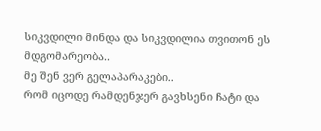სიკვდილი მინდა და სიკვდილია თვითონ ეს მდგომარეობა..
მე შენ ვერ გელაპარაკები..
რომ იცოდე რამდენჯერ გავხსენი ჩატი და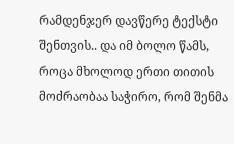რამდენჯერ დავწერე ტექსტი შენთვის.. და იმ ბოლო წამს, როცა მხოლოდ ერთი თითის მოძრაობაა საჭირო, რომ შენმა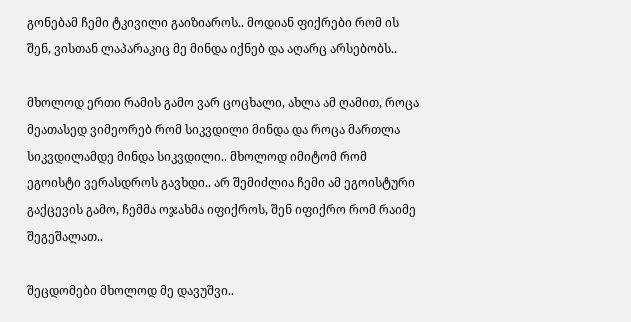გონებამ ჩემი ტკივილი გაიზიაროს.. მოდიან ფიქრები რომ ის შენ, ვისთან ლაპარაკიც მე მინდა იქნებ და აღარც არსებობს..

მხოლოდ ერთი რამის გამო ვარ ცოცხალი, ახლა ამ ღამით, როცა მეათასედ ვიმეორებ რომ სიკვდილი მინდა და როცა მართლა სიკვდილამდე მინდა სიკვდილი.. მხოლოდ იმიტომ რომ ეგოისტი ვერასდროს გავხდი.. არ შემიძლია ჩემი ამ ეგოისტური გაქცევის გამო, ჩემმა ოჯახმა იფიქროს, შენ იფიქრო რომ რაიმე შეგეშალათ..

შეცდომები მხოლოდ მე დავუშვი..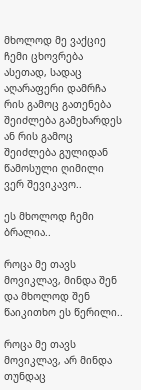მხოლოდ მე ვაქციე ჩემი ცხოვრება ასეთად, სადაც აღარაფერი დამრჩა რის გამოც გათენება შეიძლება გამეხარდეს ან რის გამოც შეიძლება გულიდან წამოსული ღიმილი ვერ შევიკავო..

ეს მხოლოდ ჩემი ბრალია..

როცა მე თავს მოვიკლავ, მინდა შენ და მხოლოდ შენ წაიკითხო ეს წერილი..

როცა მე თავს მოვიკლავ, არ მინდა თუნდაც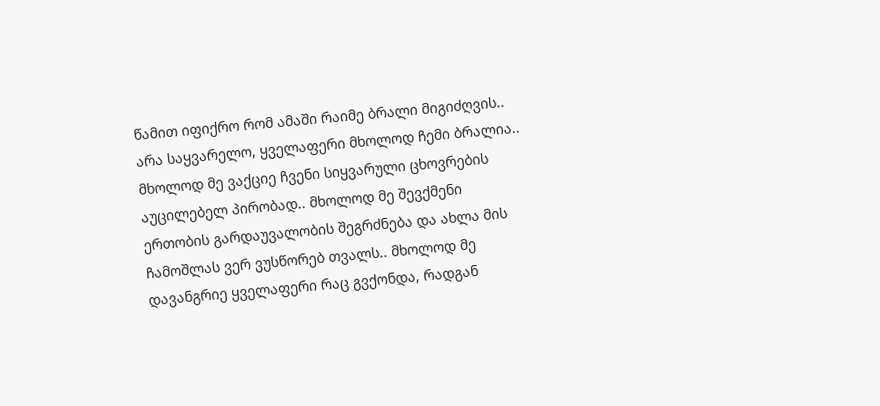წამით იფიქრო რომ ამაში რაიმე ბრალი მიგიძღვის.. არა საყვარელო, ყველაფერი მხოლოდ ჩემი ბრალია.. მხოლოდ მე ვაქციე ჩვენი სიყვარული ცხოვრების აუცილებელ პირობად.. მხოლოდ მე შევქმენი ერთობის გარდაუვალობის შეგრძნება და ახლა მის ჩამოშლას ვერ ვუსწორებ თვალს.. მხოლოდ მე დავანგრიე ყველაფერი რაც გვქონდა, რადგან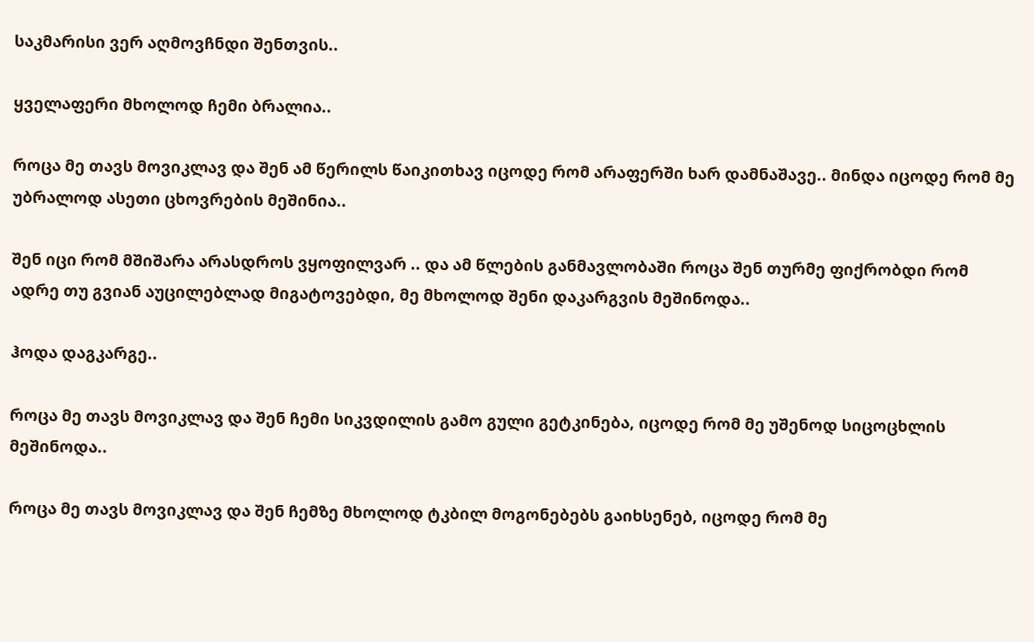საკმარისი ვერ აღმოვჩნდი შენთვის..

ყველაფერი მხოლოდ ჩემი ბრალია..

როცა მე თავს მოვიკლავ და შენ ამ წერილს წაიკითხავ იცოდე რომ არაფერში ხარ დამნაშავე.. მინდა იცოდე რომ მე უბრალოდ ასეთი ცხოვრების მეშინია..

შენ იცი რომ მშიშარა არასდროს ვყოფილვარ .. და ამ წლების განმავლობაში როცა შენ თურმე ფიქრობდი რომ ადრე თუ გვიან აუცილებლად მიგატოვებდი, მე მხოლოდ შენი დაკარგვის მეშინოდა..

ჰოდა დაგკარგე..

როცა მე თავს მოვიკლავ და შენ ჩემი სიკვდილის გამო გული გეტკინება, იცოდე რომ მე უშენოდ სიცოცხლის მეშინოდა..

როცა მე თავს მოვიკლავ და შენ ჩემზე მხოლოდ ტკბილ მოგონებებს გაიხსენებ, იცოდე რომ მე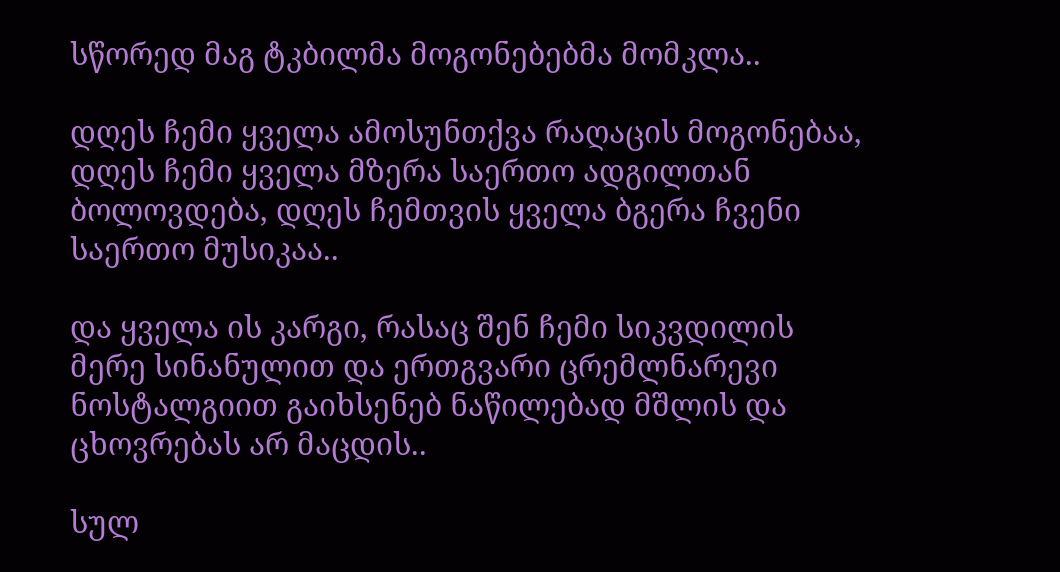სწორედ მაგ ტკბილმა მოგონებებმა მომკლა..

დღეს ჩემი ყველა ამოსუნთქვა რაღაცის მოგონებაა, დღეს ჩემი ყველა მზერა საერთო ადგილთან ბოლოვდება, დღეს ჩემთვის ყველა ბგერა ჩვენი საერთო მუსიკაა..

და ყველა ის კარგი, რასაც შენ ჩემი სიკვდილის მერე სინანულით და ერთგვარი ცრემლნარევი ნოსტალგიით გაიხსენებ ნაწილებად მშლის და ცხოვრებას არ მაცდის..

სულ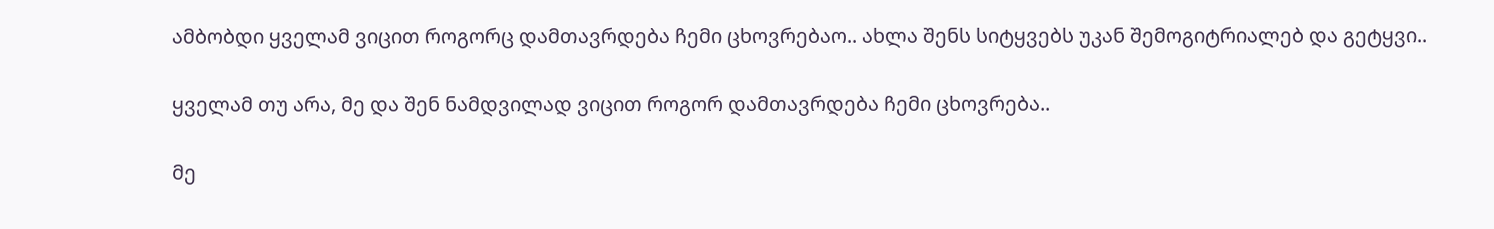ამბობდი ყველამ ვიცით როგორც დამთავრდება ჩემი ცხოვრებაო.. ახლა შენს სიტყვებს უკან შემოგიტრიალებ და გეტყვი..

ყველამ თუ არა, მე და შენ ნამდვილად ვიცით როგორ დამთავრდება ჩემი ცხოვრება..

მე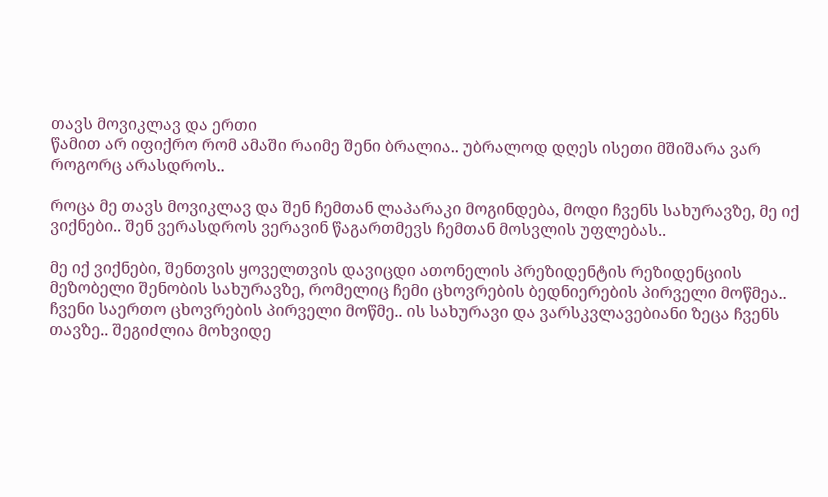თავს მოვიკლავ და ერთი
წამით არ იფიქრო რომ ამაში რაიმე შენი ბრალია.. უბრალოდ დღეს ისეთი მშიშარა ვარ როგორც არასდროს..

როცა მე თავს მოვიკლავ და შენ ჩემთან ლაპარაკი მოგინდება, მოდი ჩვენს სახურავზე, მე იქ ვიქნები.. შენ ვერასდროს ვერავინ წაგართმევს ჩემთან მოსვლის უფლებას..

მე იქ ვიქნები, შენთვის ყოველთვის დავიცდი ათონელის პრეზიდენტის რეზიდენციის მეზობელი შენობის სახურავზე, რომელიც ჩემი ცხოვრების ბედნიერების პირველი მოწმეა.. ჩვენი საერთო ცხოვრების პირველი მოწმე.. ის სახურავი და ვარსკვლავებიანი ზეცა ჩვენს თავზე.. შეგიძლია მოხვიდე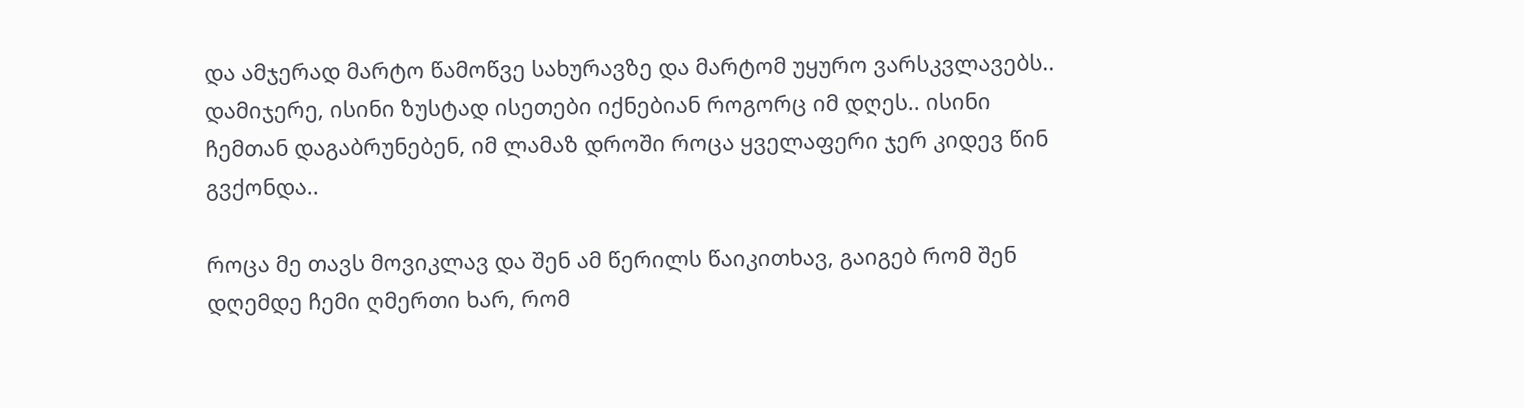და ამჯერად მარტო წამოწვე სახურავზე და მარტომ უყურო ვარსკვლავებს.. დამიჯერე, ისინი ზუსტად ისეთები იქნებიან როგორც იმ დღეს.. ისინი ჩემთან დაგაბრუნებენ, იმ ლამაზ დროში როცა ყველაფერი ჯერ კიდევ წინ გვქონდა..

როცა მე თავს მოვიკლავ და შენ ამ წერილს წაიკითხავ, გაიგებ რომ შენ დღემდე ჩემი ღმერთი ხარ, რომ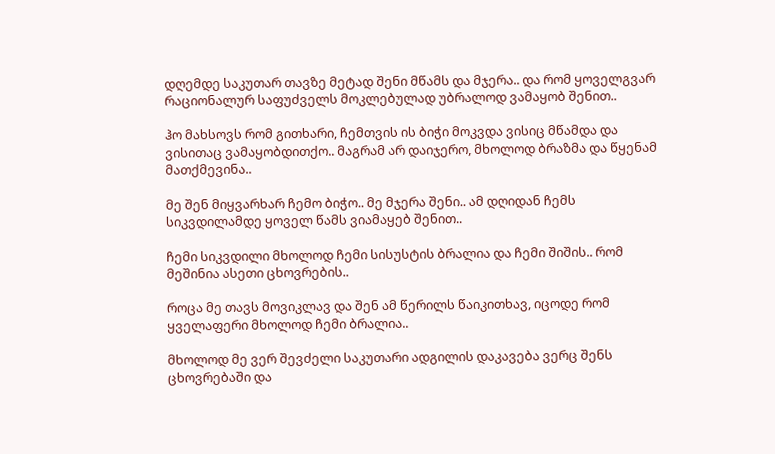დღემდე საკუთარ თავზე მეტად შენი მწამს და მჯერა.. და რომ ყოველგვარ რაციონალურ საფუძველს მოკლებულად უბრალოდ ვამაყობ შენით..

ჰო მახსოვს რომ გითხარი, ჩემთვის ის ბიჭი მოკვდა ვისიც მწამდა და ვისითაც ვამაყობდითქო.. მაგრამ არ დაიჯერო, მხოლოდ ბრაზმა და წყენამ მათქმევინა..

მე შენ მიყვარხარ ჩემო ბიჭო.. მე მჯერა შენი.. ამ დღიდან ჩემს სიკვდილამდე ყოველ წამს ვიამაყებ შენით..

ჩემი სიკვდილი მხოლოდ ჩემი სისუსტის ბრალია და ჩემი შიშის.. რომ მეშინია ასეთი ცხოვრების..

როცა მე თავს მოვიკლავ და შენ ამ წერილს წაიკითხავ, იცოდე რომ ყველაფერი მხოლოდ ჩემი ბრალია..

მხოლოდ მე ვერ შევძელი საკუთარი ადგილის დაკავება ვერც შენს ცხოვრებაში და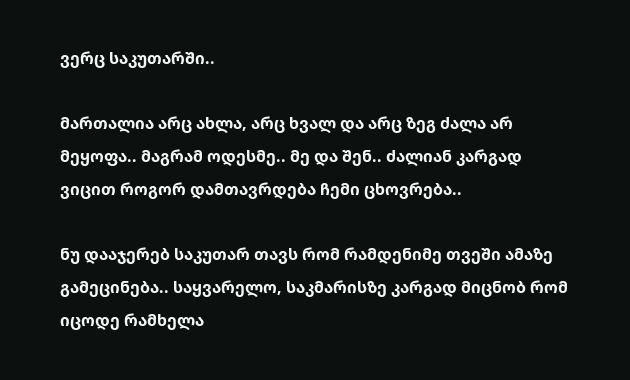ვერც საკუთარში..

მართალია არც ახლა, არც ხვალ და არც ზეგ ძალა არ მეყოფა.. მაგრამ ოდესმე.. მე და შენ.. ძალიან კარგად ვიცით როგორ დამთავრდება ჩემი ცხოვრება..

ნუ დააჯერებ საკუთარ თავს რომ რამდენიმე თვეში ამაზე გამეცინება.. საყვარელო, საკმარისზე კარგად მიცნობ რომ იცოდე რამხელა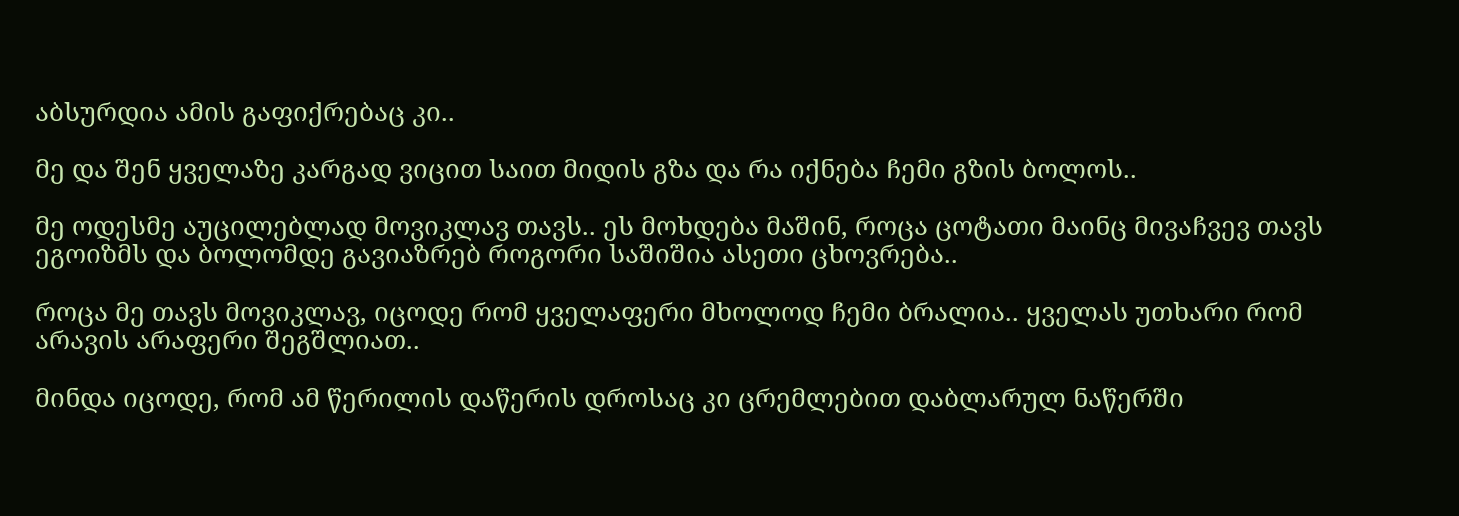აბსურდია ამის გაფიქრებაც კი..

მე და შენ ყველაზე კარგად ვიცით საით მიდის გზა და რა იქნება ჩემი გზის ბოლოს..

მე ოდესმე აუცილებლად მოვიკლავ თავს.. ეს მოხდება მაშინ, როცა ცოტათი მაინც მივაჩვევ თავს ეგოიზმს და ბოლომდე გავიაზრებ როგორი საშიშია ასეთი ცხოვრება..

როცა მე თავს მოვიკლავ, იცოდე რომ ყველაფერი მხოლოდ ჩემი ბრალია.. ყველას უთხარი რომ არავის არაფერი შეგშლიათ..

მინდა იცოდე, რომ ამ წერილის დაწერის დროსაც კი ცრემლებით დაბლარულ ნაწერში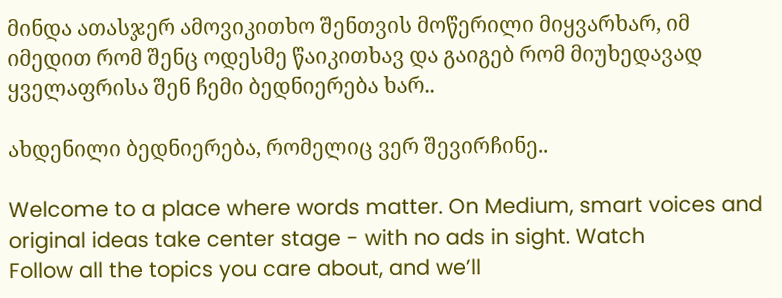მინდა ათასჯერ ამოვიკითხო შენთვის მოწერილი მიყვარხარ, იმ იმედით რომ შენც ოდესმე წაიკითხავ და გაიგებ რომ მიუხედავად ყველაფრისა შენ ჩემი ბედნიერება ხარ..

ახდენილი ბედნიერება, რომელიც ვერ შევირჩინე..

Welcome to a place where words matter. On Medium, smart voices and original ideas take center stage - with no ads in sight. Watch
Follow all the topics you care about, and we’ll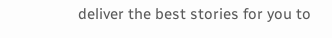deliver the best stories for you to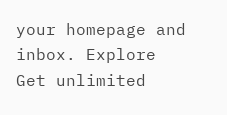your homepage and inbox. Explore
Get unlimited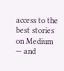access to the best stories on Medium — and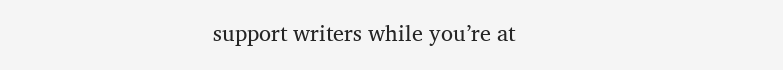support writers while you’re at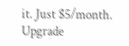it. Just $5/month. Upgrade